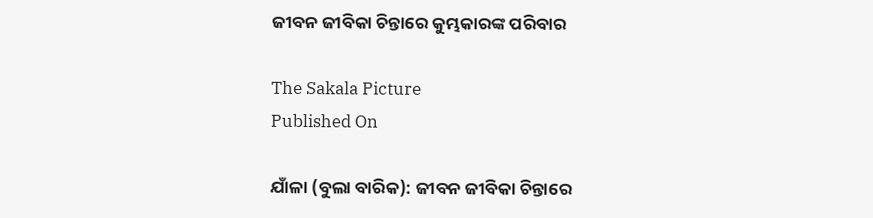ଜୀବନ ଜୀବିକା ଚିନ୍ତାରେ କୁମ୍ଭକାରଙ୍କ ପରିବାର

The Sakala Picture
Published On

ଯାଁଳା (ବୁଲା ବାରିକ): ଜୀବନ ଜୀବିକା ଚିନ୍ତାରେ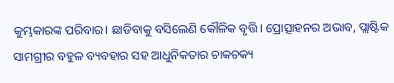କୁମ୍ଭକାରଙ୍କ ପରିବାର। ଛାଡିବାକୁ ବସିଲେଣି କୌଳିକ ବୃତ୍ତି। ପ୍ରୋତ୍ସାହନର ଅଭାବ, ପ୍ଲାଷ୍ଟିକ ସାମଗ୍ରୀର ବହୁଳ ବ୍ୟବହାର ସହ ଆଧୁନିକତାର ଚାକଚକ୍ୟ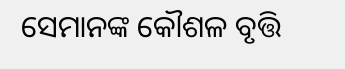ସେମାନଙ୍କ କୌଶଳ ବୃତ୍ତି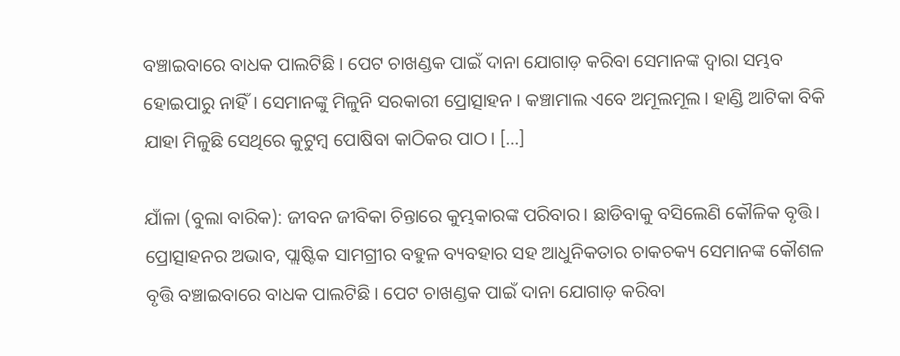ବଞ୍ଚାଇବାରେ ବାଧକ ପାଲଟିଛି। ପେଟ ଚାଖଣ୍ଡକ ପାଇଁ ଦାନା ଯୋଗାଡ଼ କରିବା ସେମାନଙ୍କ ଦ୍ୱାରା ସମ୍ଭବ ହୋଇପାରୁ ନାହିଁ। ସେମାନଙ୍କୁ ମିଳୁନି ସରକାରୀ ପ୍ରୋତ୍ସାହନ। କଞ୍ଚାମାଲ ଏବେ ଅମୂଲମୂଲ। ହାଣ୍ଡି ଆଟିକା ବିକି ଯାହା ମିଳୁଛି ସେଥିରେ କୁଟୁମ୍ୱ ପୋଷିବା କାଠିକର ପାଠ। […]

ଯାଁଳା (ବୁଲା ବାରିକ): ଜୀବନ ଜୀବିକା ଚିନ୍ତାରେ କୁମ୍ଭକାରଙ୍କ ପରିବାର। ଛାଡିବାକୁ ବସିଲେଣି କୌଳିକ ବୃତ୍ତି। ପ୍ରୋତ୍ସାହନର ଅଭାବ, ପ୍ଲାଷ୍ଟିକ ସାମଗ୍ରୀର ବହୁଳ ବ୍ୟବହାର ସହ ଆଧୁନିକତାର ଚାକଚକ୍ୟ ସେମାନଙ୍କ କୌଶଳ ବୃତ୍ତି ବଞ୍ଚାଇବାରେ ବାଧକ ପାଲଟିଛି। ପେଟ ଚାଖଣ୍ଡକ ପାଇଁ ଦାନା ଯୋଗାଡ଼ କରିବା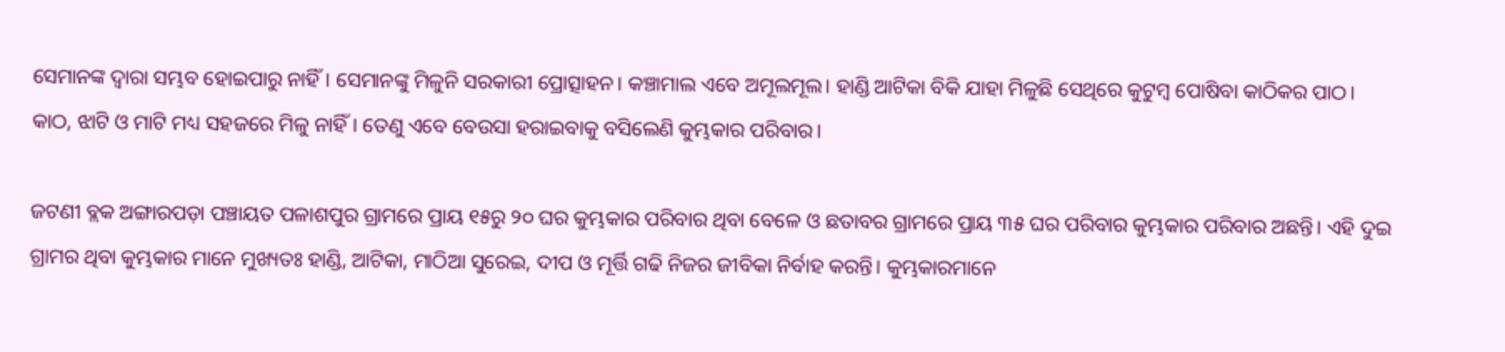ସେମାନଙ୍କ ଦ୍ୱାରା ସମ୍ଭବ ହୋଇପାରୁ ନାହିଁ। ସେମାନଙ୍କୁ ମିଳୁନି ସରକାରୀ ପ୍ରୋତ୍ସାହନ। କଞ୍ଚାମାଲ ଏବେ ଅମୂଲମୂଲ। ହାଣ୍ଡି ଆଟିକା ବିକି ଯାହା ମିଳୁଛି ସେଥିରେ କୁଟୁମ୍ୱ ପୋଷିବା କାଠିକର ପାଠ। କାଠ, ଝାଟି ଓ ମାଟି ମଧ୍ୟ ସହଜରେ ମିଳୁ ନାହିଁ। ତେଣୁ ଏବେ ବେଉସା ହରାଇବାକୁ ବସିଲେଣି କୁମ୍ଭକାର ପରିବାର।

ଜଟଣୀ ବ୍ଲକ ଅଙ୍ଗାରପଡ଼ା ପଞ୍ଚାୟତ ପଳାଶପୁର ଗ୍ରାମରେ ପ୍ରାୟ ୧୫ରୁ ୨୦ ଘର କୁମ୍ଭକାର ପରିବାର ଥିବା ବେଳେ ଓ ଛତାବର ଗ୍ରାମରେ ପ୍ରାୟ ୩୫ ଘର ପରିବାର କୁମ୍ଭକାର ପରିବାର ଅଛନ୍ତି। ଏହି ଦୁଇ ଗ୍ରାମର ଥିବା କୁମ୍ଭକାର ମାନେ ମୁଖ୍ୟତଃ ହାଣ୍ଡି, ଆଟିକା, ମାଠିଆ ସୁରେଇ, ଦୀପ ଓ ମୂର୍ତ୍ତି ଗଢି ନିଜର ଜୀବିକା ନିର୍ବାହ କରନ୍ତି। କୁମ୍ଭକାରମାନେ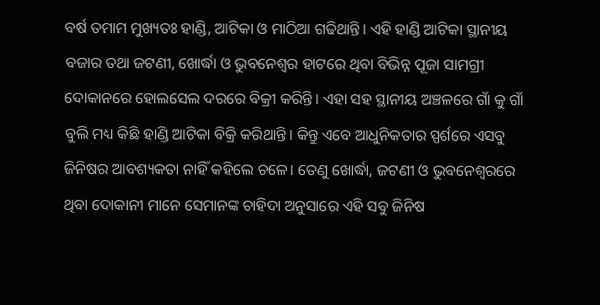ବର୍ଷ ତମାମ ମୁଖ୍ୟତଃ ହାଣ୍ଡି, ଆଟିକା ଓ ମାଠିଆ ଗଢିଥାନ୍ତି। ଏହି ହାଣ୍ଡି ଆଟିକା ସ୍ଥାନୀୟ ବଜାର ତଥା ଜଟଣୀ, ଖୋର୍ଦ୍ଧା ଓ ଭୁବନେଶ୍ୱର ହାଟରେ ଥିବା ବିଭିନ୍ନ ପୂଜା ସାମଗ୍ରୀ ଦୋକାନରେ ହୋଲସେଲ ଦରରେ ବିକ୍ରୀ କରିନ୍ତି। ଏହା ସହ ସ୍ଥାନୀୟ ଅଞ୍ଚଳରେ ଗାଁ କୁ ଗାଁ ବୁଲି ମଧ୍ୟ କିଛି ହାଣ୍ଡି ଆଟିକା ବିକ୍ରି କରିଥାନ୍ତି। କିନ୍ତୁ ଏବେ ଆଧୁନିକତାର ସ୍ପର୍ଶରେ ଏସବୁ ଜିନିଷର ଆବଶ୍ୟକତା ନାହିଁ କହିଲେ ଚଳେ। ତେଣୁ ଖୋର୍ଦ୍ଧା, ଜଟଣୀ ଓ ଭୁବନେଶ୍ୱରରେ ଥିବା ଦୋକାନୀ ମାନେ ସେମାନଙ୍କ ଚାହିଦା ଅନୁସାରେ ଏହି ସବୁ ଜିନିଷ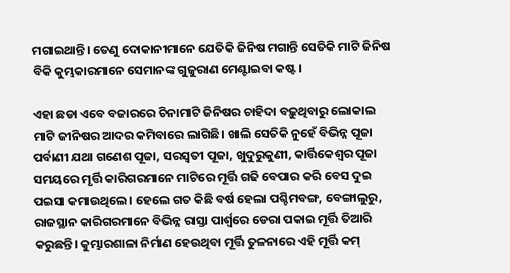ମଗାଇଥାନ୍ତି। ତେଣୁ ଦୋକାନୀମାନେ ଯେତିକି ଜିନିଷ ମଗାନ୍ତି ସେତିକି ମାଟି ଜିନିଷ ବିକି କୁମ୍ଭକାରମାନେ ସେମାନଙ୍କ ଗୁଜୁରାଣ ମେଣ୍ଟାଇବା କଷ୍ଟ।

ଏହା ଛଡା ଏବେ ବଜାରରେ ଚିନାମାଟି ଜିନିଷର ଚାହିଦା ବଢ଼ୁଥିବାରୁ ଲୋକାଲ ମାଟି ଜୀନିଷର ଆଦର କମିବାରେ ଲାଗିଛି। ଖାଲି ସେତିକି ନୁହେଁ ବିଭିନ୍ନ ପୂଜା ପର୍ବାଣୀ ଯଥା ଗଣେଶ ପୂଜା, ସରସ୍ୱତୀ ପୂଜା, ଖୁଦୁରୁକୁଣୀ, କାର୍ତ୍ତିକେଶ୍ୱର ପୂଜା ସମୟରେ ମୃର୍ତ୍ତି କାରିଗରମାନେ ମାଟିରେ ମୂର୍ତ୍ତି ଗଢି ବେପାର କରି ବେସ ଦୁଇ ପଇସା କମାଉଥିଲେ। ହେଲେ ଗତ କିଛି ବର୍ଷ ହେଲା ପଶ୍ଚିମବଙ୍ଗ, ବେଙ୍ଗାଲୁରୁ, ରାଜସ୍ଥାନ କାରିଗରମାନେ ବିଭିନ୍ନ ରାସ୍ତା ପାର୍ଶ୍ବରେ ଡେରା ପକାଇ ମୂର୍ତ୍ତି ତିଆରି କରୁଛନ୍ତି। କୁମ୍ଭାରଶାଳା ନିର୍ମାଣ ହେଉଥିବା ମୂର୍ତ୍ତି ତୁଳନାରେ ଏହି ମୂର୍ତ୍ତି କମ୍‌‌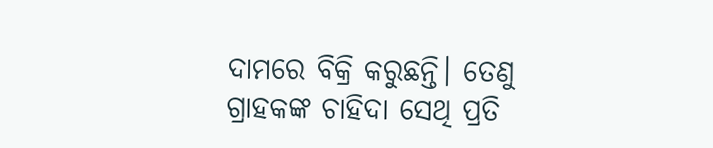ଦାମରେ ବିକ୍ରି କରୁଛନ୍ତି। ତେଣୁ ଗ୍ରାହକଙ୍କ ଚାହିଦା ସେଥି ପ୍ରତି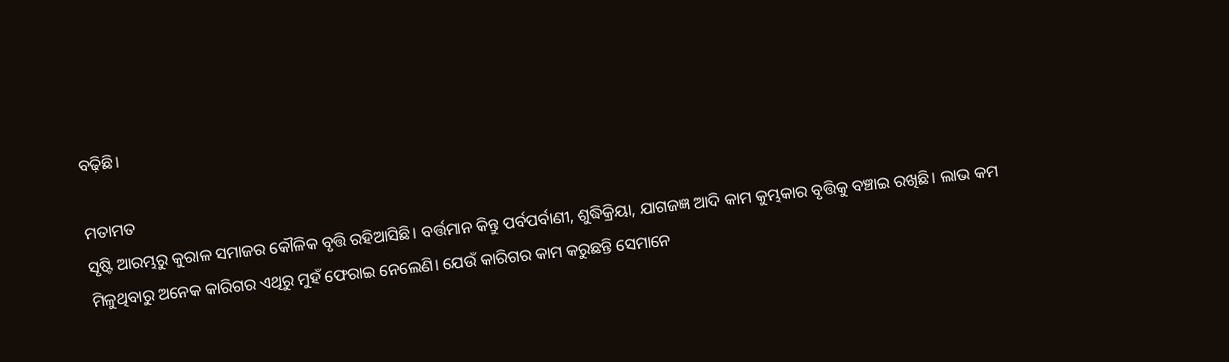ବଢ଼ିଛି।

ମତାମତ
ସୃଷ୍ଟି ଆରମ୍ଭରୁ କୁରାଳ ସମାଜର କୌଳିକ ବୃତ୍ତି ରହିଆସିଛି। ବର୍ତ୍ତମାନ କିନ୍ତୁ ପର୍ବପର୍ବାଣୀ, ଶୁଦ୍ଧିକ୍ରିୟା, ଯାଗଜଜ୍ଞ ଆଦି କାମ କୁମ୍ଭକାର ବୃତ୍ତିକୁ ବଞ୍ଚାଇ ରଖିଛି। ଲାଭ କମ ମିଳୁଥିବାରୁ ଅନେକ କାରିଗର ଏଥିରୁ ମୁହଁ ଫେରାଇ ନେଲେଣି। ଯେଉଁ କାରିଗର କାମ କରୁଛନ୍ତି ସେମାନେ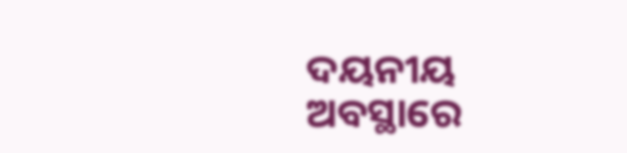ଦୟନୀୟ ଅବସ୍ଥାରେ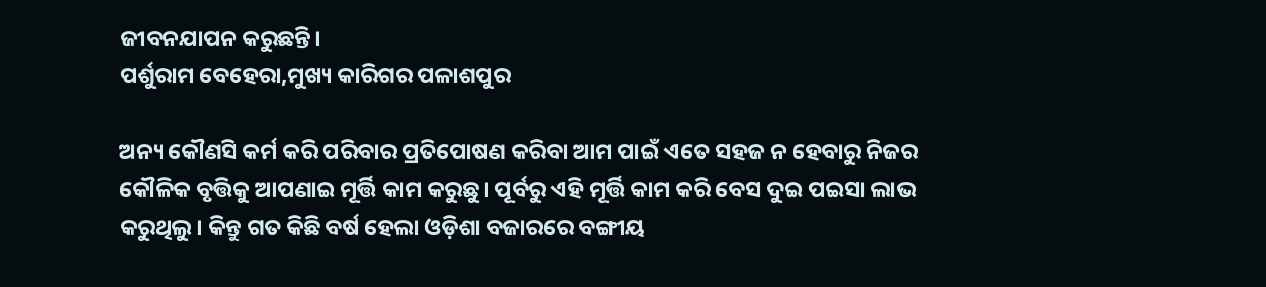ଜୀବନଯାପନ କରୁଛନ୍ତି।
ପର୍ଶୁରାମ ବେହେରା,ମୁଖ୍ୟ କାରିଗର ପଳାଶପୁର

ଅନ୍ୟ କୌଣସି କର୍ମ କରି ପରିବାର ପ୍ରତିପୋଷଣ କରିବା ଆମ ପାଇଁ ଏତେ ସହଜ ନ ହେବାରୁ ନିଜର କୌଳିକ ବୃତ୍ତିକୁ ଆପଣାଇ ମୂର୍ତ୍ତି କାମ କରୁଛୁ। ପୂର୍ବରୁ ଏହି ମୂର୍ତ୍ତି କାମ କରି ବେସ ଦୁଇ ପଇସା ଲାଭ କରୁଥିଲୁ। କିନ୍ତୁ ଗତ କିଛି ବର୍ଷ ହେଲା ଓଡ଼ିଶା ବଜାରରେ ବଙ୍ଗୀୟ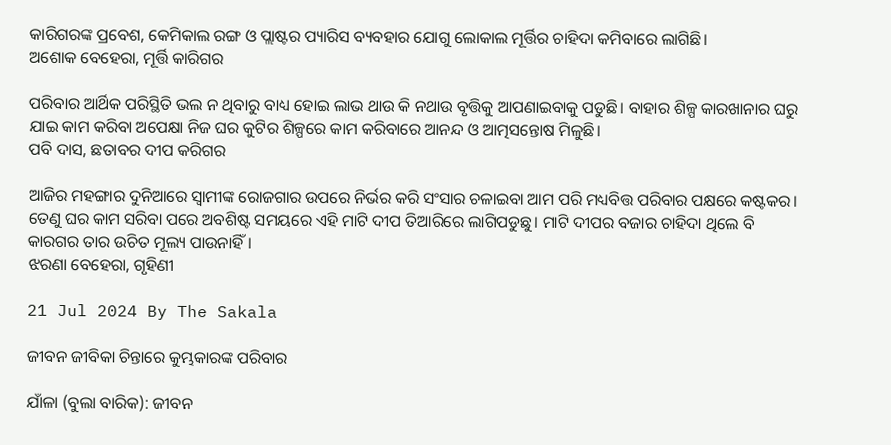କାରିଗରଙ୍କ ପ୍ରବେଶ, କେମିକାଲ ରଙ୍ଗ ଓ ପ୍ଲାଷ୍ଟର ପ୍ୟାରିସ ବ୍ୟବହାର ଯୋଗୁ ଲୋକାଲ ମୂର୍ତ୍ତିର ଚାହିଦା କମିବାରେ ଲାଗିଛି।
ଅଶୋକ ବେହେରା, ମୂର୍ତ୍ତି କାରିଗର

ପରିବାର ଆର୍ଥିକ ପରିସ୍ଥିତି ଭଲ ନ ଥିବାରୁ ବାଧ୍ୟ ହୋଇ ଲାଭ ଥାଉ କି ନଥାଉ ବୃତ୍ତିକୁ ଆପଣାଇବାକୁ ପଡୁଛି। ବାହାର ଶିଳ୍ପ କାରଖାନାର ଘରୁ ଯାଇ କାମ କରିବା ଅପେକ୍ଷା ନିଜ ଘର କୁଟିର ଶିଳ୍ପରେ କାମ କରିବାରେ ଆନନ୍ଦ ଓ ଆତ୍ମସନ୍ତୋଷ ମିଳୁଛି।
ପବି ଦାସ, ଛତାବର ଦୀପ କରିଗର

ଆଜିର ମହଙ୍ଗାର ଦୁନିଆରେ ସ୍ୱାମୀଙ୍କ ରୋଜଗାର ଉପରେ ନିର୍ଭର କରି ସଂସାର ଚଳାଇବା ଆମ ପରି ମଧ୍ୟବିତ୍ତ ପରିବାର ପକ୍ଷରେ କଷ୍ଟକର। ତେଣୁ ଘର କାମ ସରିବା ପରେ ଅବଶିଷ୍ଟ ସମୟରେ ଏହି ମାଟି ଦୀପ ତିଆରିରେ ଲାଗିପଡୁଛୁ। ମାଟି ଦୀପର ବଜାର ଚାହିଦା ଥିଲେ ବି କାରଗର ତାର ଉଚିତ ମୂଲ୍ୟ ପାଉନାହିଁ।
ଝରଣା ବେହେରା, ଗୃହିଣୀ

21 Jul 2024 By The Sakala

ଜୀବନ ଜୀବିକା ଚିନ୍ତାରେ କୁମ୍ଭକାରଙ୍କ ପରିବାର

ଯାଁଳା (ବୁଲା ବାରିକ): ଜୀବନ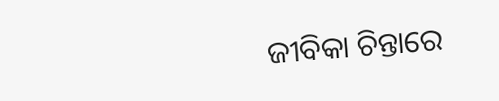ଜୀବିକା ଚିନ୍ତାରେ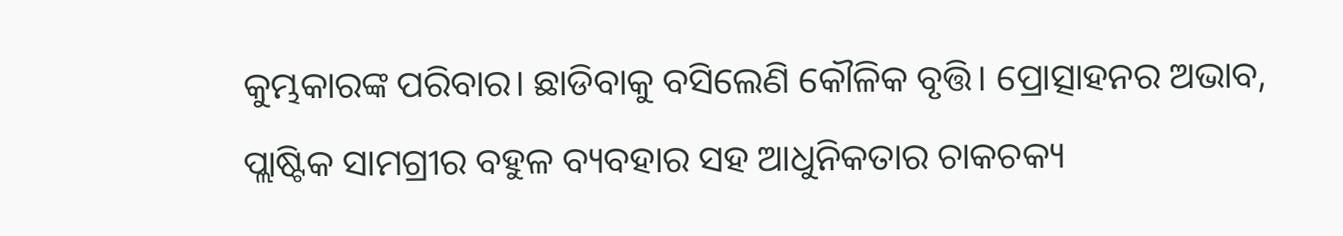କୁମ୍ଭକାରଙ୍କ ପରିବାର। ଛାଡିବାକୁ ବସିଲେଣି କୌଳିକ ବୃତ୍ତି। ପ୍ରୋତ୍ସାହନର ଅଭାବ, ପ୍ଲାଷ୍ଟିକ ସାମଗ୍ରୀର ବହୁଳ ବ୍ୟବହାର ସହ ଆଧୁନିକତାର ଚାକଚକ୍ୟ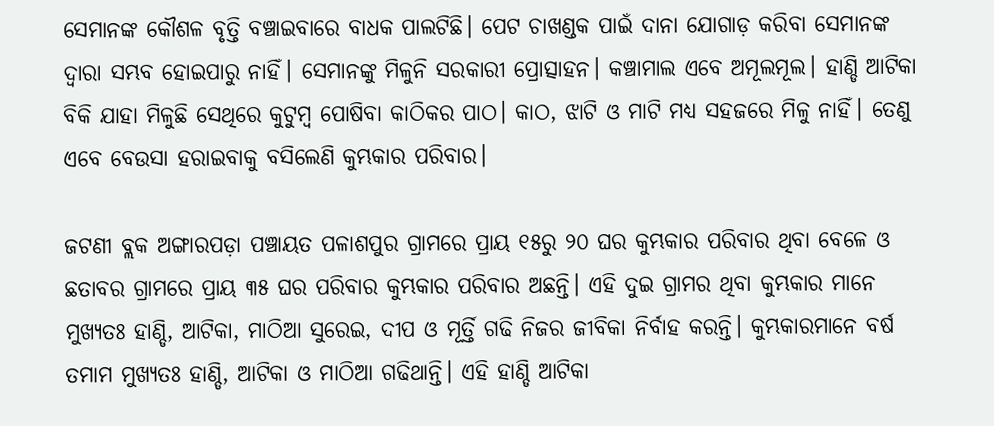ସେମାନଙ୍କ କୌଶଳ ବୃତ୍ତି ବଞ୍ଚାଇବାରେ ବାଧକ ପାଲଟିଛି। ପେଟ ଚାଖଣ୍ଡକ ପାଇଁ ଦାନା ଯୋଗାଡ଼ କରିବା ସେମାନଙ୍କ ଦ୍ୱାରା ସମ୍ଭବ ହୋଇପାରୁ ନାହିଁ। ସେମାନଙ୍କୁ ମିଳୁନି ସରକାରୀ ପ୍ରୋତ୍ସାହନ। କଞ୍ଚାମାଲ ଏବେ ଅମୂଲମୂଲ। ହାଣ୍ଡି ଆଟିକା ବିକି ଯାହା ମିଳୁଛି ସେଥିରେ କୁଟୁମ୍ୱ ପୋଷିବା କାଠିକର ପାଠ। କାଠ, ଝାଟି ଓ ମାଟି ମଧ୍ୟ ସହଜରେ ମିଳୁ ନାହିଁ। ତେଣୁ ଏବେ ବେଉସା ହରାଇବାକୁ ବସିଲେଣି କୁମ୍ଭକାର ପରିବାର।

ଜଟଣୀ ବ୍ଲକ ଅଙ୍ଗାରପଡ଼ା ପଞ୍ଚାୟତ ପଳାଶପୁର ଗ୍ରାମରେ ପ୍ରାୟ ୧୫ରୁ ୨୦ ଘର କୁମ୍ଭକାର ପରିବାର ଥିବା ବେଳେ ଓ ଛତାବର ଗ୍ରାମରେ ପ୍ରାୟ ୩୫ ଘର ପରିବାର କୁମ୍ଭକାର ପରିବାର ଅଛନ୍ତି। ଏହି ଦୁଇ ଗ୍ରାମର ଥିବା କୁମ୍ଭକାର ମାନେ ମୁଖ୍ୟତଃ ହାଣ୍ଡି, ଆଟିକା, ମାଠିଆ ସୁରେଇ, ଦୀପ ଓ ମୂର୍ତ୍ତି ଗଢି ନିଜର ଜୀବିକା ନିର୍ବାହ କରନ୍ତି। କୁମ୍ଭକାରମାନେ ବର୍ଷ ତମାମ ମୁଖ୍ୟତଃ ହାଣ୍ଡି, ଆଟିକା ଓ ମାଠିଆ ଗଢିଥାନ୍ତି। ଏହି ହାଣ୍ଡି ଆଟିକା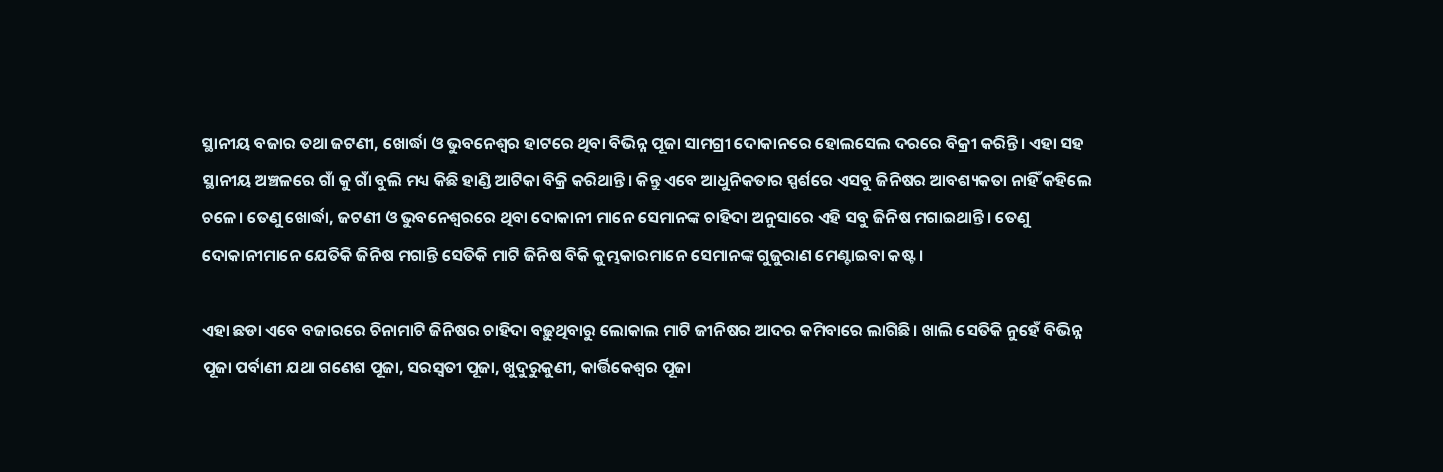ସ୍ଥାନୀୟ ବଜାର ତଥା ଜଟଣୀ, ଖୋର୍ଦ୍ଧା ଓ ଭୁବନେଶ୍ୱର ହାଟରେ ଥିବା ବିଭିନ୍ନ ପୂଜା ସାମଗ୍ରୀ ଦୋକାନରେ ହୋଲସେଲ ଦରରେ ବିକ୍ରୀ କରିନ୍ତି। ଏହା ସହ ସ୍ଥାନୀୟ ଅଞ୍ଚଳରେ ଗାଁ କୁ ଗାଁ ବୁଲି ମଧ୍ୟ କିଛି ହାଣ୍ଡି ଆଟିକା ବିକ୍ରି କରିଥାନ୍ତି। କିନ୍ତୁ ଏବେ ଆଧୁନିକତାର ସ୍ପର୍ଶରେ ଏସବୁ ଜିନିଷର ଆବଶ୍ୟକତା ନାହିଁ କହିଲେ ଚଳେ। ତେଣୁ ଖୋର୍ଦ୍ଧା, ଜଟଣୀ ଓ ଭୁବନେଶ୍ୱରରେ ଥିବା ଦୋକାନୀ ମାନେ ସେମାନଙ୍କ ଚାହିଦା ଅନୁସାରେ ଏହି ସବୁ ଜିନିଷ ମଗାଇଥାନ୍ତି। ତେଣୁ ଦୋକାନୀମାନେ ଯେତିକି ଜିନିଷ ମଗାନ୍ତି ସେତିକି ମାଟି ଜିନିଷ ବିକି କୁମ୍ଭକାରମାନେ ସେମାନଙ୍କ ଗୁଜୁରାଣ ମେଣ୍ଟାଇବା କଷ୍ଟ।

ଏହା ଛଡା ଏବେ ବଜାରରେ ଚିନାମାଟି ଜିନିଷର ଚାହିଦା ବଢ଼ୁଥିବାରୁ ଲୋକାଲ ମାଟି ଜୀନିଷର ଆଦର କମିବାରେ ଲାଗିଛି। ଖାଲି ସେତିକି ନୁହେଁ ବିଭିନ୍ନ ପୂଜା ପର୍ବାଣୀ ଯଥା ଗଣେଶ ପୂଜା, ସରସ୍ୱତୀ ପୂଜା, ଖୁଦୁରୁକୁଣୀ, କାର୍ତ୍ତିକେଶ୍ୱର ପୂଜା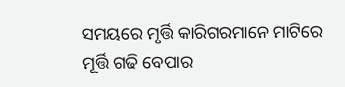ସମୟରେ ମୃର୍ତ୍ତି କାରିଗରମାନେ ମାଟିରେ ମୂର୍ତ୍ତି ଗଢି ବେପାର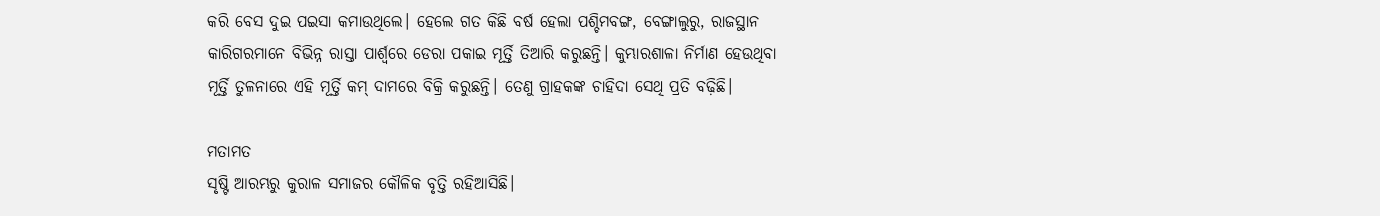କରି ବେସ ଦୁଇ ପଇସା କମାଉଥିଲେ। ହେଲେ ଗତ କିଛି ବର୍ଷ ହେଲା ପଶ୍ଚିମବଙ୍ଗ, ବେଙ୍ଗାଲୁରୁ, ରାଜସ୍ଥାନ କାରିଗରମାନେ ବିଭିନ୍ନ ରାସ୍ତା ପାର୍ଶ୍ବରେ ଡେରା ପକାଇ ମୂର୍ତ୍ତି ତିଆରି କରୁଛନ୍ତି। କୁମ୍ଭାରଶାଳା ନିର୍ମାଣ ହେଉଥିବା ମୂର୍ତ୍ତି ତୁଳନାରେ ଏହି ମୂର୍ତ୍ତି କମ୍‌‌ ଦାମରେ ବିକ୍ରି କରୁଛନ୍ତି। ତେଣୁ ଗ୍ରାହକଙ୍କ ଚାହିଦା ସେଥି ପ୍ରତି ବଢ଼ିଛି।

ମତାମତ
ସୃଷ୍ଟି ଆରମ୍ଭରୁ କୁରାଳ ସମାଜର କୌଳିକ ବୃତ୍ତି ରହିଆସିଛି।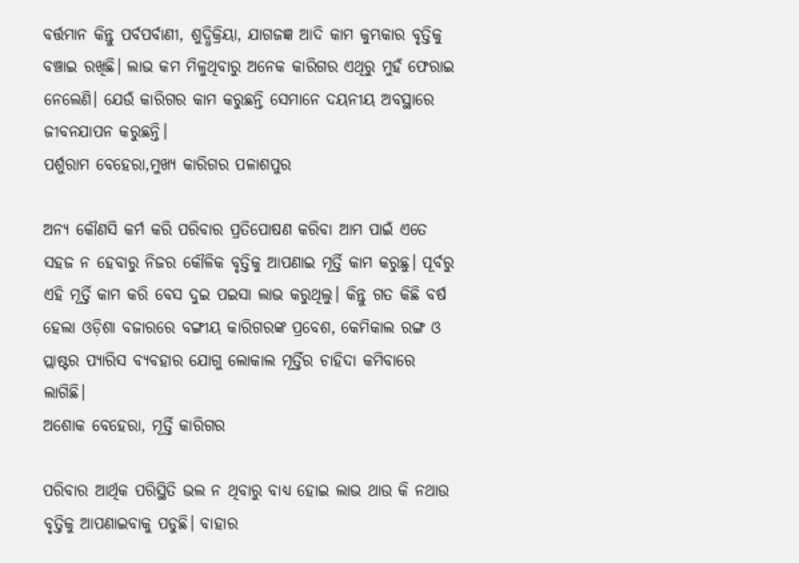ବର୍ତ୍ତମାନ କିନ୍ତୁ ପର୍ବପର୍ବାଣୀ, ଶୁଦ୍ଧିକ୍ରିୟା, ଯାଗଜଜ୍ଞ ଆଦି କାମ କୁମ୍ଭକାର ବୃତ୍ତିକୁ ବଞ୍ଚାଇ ରଖିଛି। ଲାଭ କମ ମିଳୁଥିବାରୁ ଅନେକ କାରିଗର ଏଥିରୁ ମୁହଁ ଫେରାଇ ନେଲେଣି। ଯେଉଁ କାରିଗର କାମ କରୁଛନ୍ତି ସେମାନେ ଦୟନୀୟ ଅବସ୍ଥାରେ ଜୀବନଯାପନ କରୁଛନ୍ତି।
ପର୍ଶୁରାମ ବେହେରା,ମୁଖ୍ୟ କାରିଗର ପଳାଶପୁର

ଅନ୍ୟ କୌଣସି କର୍ମ କରି ପରିବାର ପ୍ରତିପୋଷଣ କରିବା ଆମ ପାଇଁ ଏତେ ସହଜ ନ ହେବାରୁ ନିଜର କୌଳିକ ବୃତ୍ତିକୁ ଆପଣାଇ ମୂର୍ତ୍ତି କାମ କରୁଛୁ। ପୂର୍ବରୁ ଏହି ମୂର୍ତ୍ତି କାମ କରି ବେସ ଦୁଇ ପଇସା ଲାଭ କରୁଥିଲୁ। କିନ୍ତୁ ଗତ କିଛି ବର୍ଷ ହେଲା ଓଡ଼ିଶା ବଜାରରେ ବଙ୍ଗୀୟ କାରିଗରଙ୍କ ପ୍ରବେଶ, କେମିକାଲ ରଙ୍ଗ ଓ ପ୍ଲାଷ୍ଟର ପ୍ୟାରିସ ବ୍ୟବହାର ଯୋଗୁ ଲୋକାଲ ମୂର୍ତ୍ତିର ଚାହିଦା କମିବାରେ ଲାଗିଛି।
ଅଶୋକ ବେହେରା, ମୂର୍ତ୍ତି କାରିଗର

ପରିବାର ଆର୍ଥିକ ପରିସ୍ଥିତି ଭଲ ନ ଥିବାରୁ ବାଧ୍ୟ ହୋଇ ଲାଭ ଥାଉ କି ନଥାଉ ବୃତ୍ତିକୁ ଆପଣାଇବାକୁ ପଡୁଛି। ବାହାର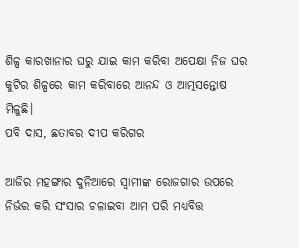ଶିଳ୍ପ କାରଖାନାର ଘରୁ ଯାଇ କାମ କରିବା ଅପେକ୍ଷା ନିଜ ଘର କୁଟିର ଶିଳ୍ପରେ କାମ କରିବାରେ ଆନନ୍ଦ ଓ ଆତ୍ମସନ୍ତୋଷ ମିଳୁଛି।
ପବି ଦାସ, ଛତାବର ଦୀପ କରିଗର

ଆଜିର ମହଙ୍ଗାର ଦୁନିଆରେ ସ୍ୱାମୀଙ୍କ ରୋଜଗାର ଉପରେ ନିର୍ଭର କରି ସଂସାର ଚଳାଇବା ଆମ ପରି ମଧ୍ୟବିତ୍ତ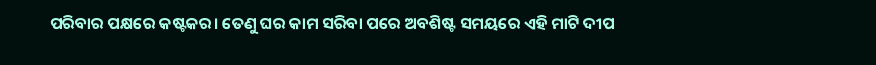ପରିବାର ପକ୍ଷରେ କଷ୍ଟକର। ତେଣୁ ଘର କାମ ସରିବା ପରେ ଅବଶିଷ୍ଟ ସମୟରେ ଏହି ମାଟି ଦୀପ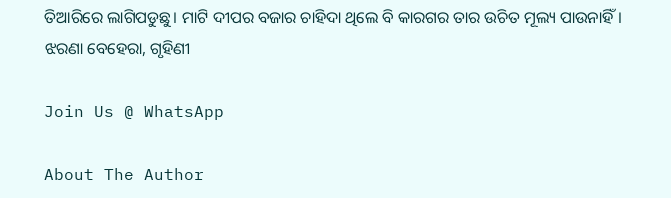ତିଆରିରେ ଲାଗିପଡୁଛୁ। ମାଟି ଦୀପର ବଜାର ଚାହିଦା ଥିଲେ ବି କାରଗର ତାର ଉଚିତ ମୂଲ୍ୟ ପାଉନାହିଁ।
ଝରଣା ବେହେରା, ଗୃହିଣୀ

Join Us @ WhatsApp

About The Author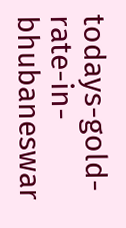todays-gold-rate-in-bhubaneswar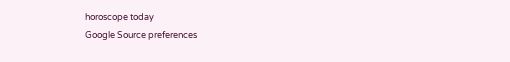horoscope today
Google Source preferences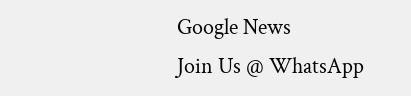Google News
Join Us @ WhatsApp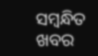ସମ୍ବନ୍ଧିତ ଖବର